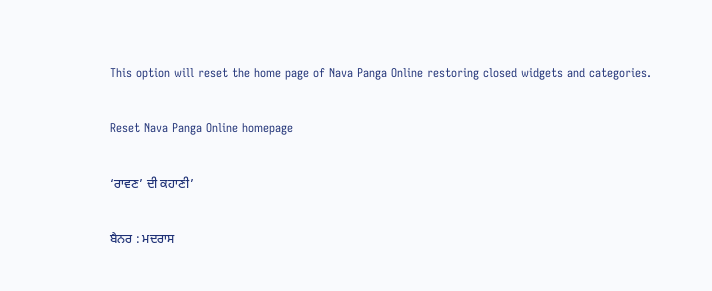This option will reset the home page of Nava Panga Online restoring closed widgets and categories.

Reset Nava Panga Online homepage

‘ਰਾਵਣ’ ਦੀ ਕਹਾਣੀ’

ਬੈਨਰ : ਮਦਰਾਸ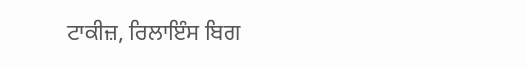ਟਾਕੀਜ਼, ਰਿਲਾਇੰਸ ਬਿਗ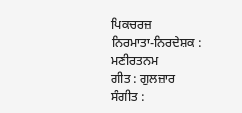ਪਿਕਚਰਜ਼
ਨਿਰਮਾਤਾ-ਨਿਰਦੇਸ਼ਕ : ਮਣੀਰਤਨਮ
ਗੀਤ : ਗੁਲਜ਼ਾਰ
ਸੰਗੀਤ :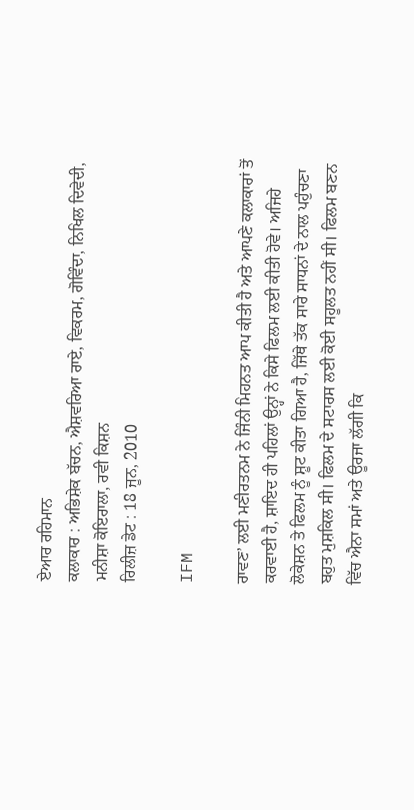ਏਆਰ ਰਹਿਮਾਨ
ਕਲਾਕਾਰ : ਅਭਿਸ਼ੇਕ ਬੱਚਨ, ਐਸ਼ਵਰਿਆ ਰਾਏ, ਵਿਕਰਮ, ਗੋਵਿੰਦਾ, ਨਿਖਿਲ ਦਿਵੇਦੀ, ਮਨੀਸ਼ਾ ਕੋਇਰਾਲਾ, ਰਵੀ ਕਿਸ਼ਨ
ਰਿਲੀਜ਼ ਡੇਟ : 18 ਜੂਨ, 2010

IFM

ਰਾਵਣ’ ਲਈ ਮਣੀਰਤਨਮ ਨੇ ਜਿੰਨੀ ਮਿਹਨਤ ਆਪ ਕੀਤੀ ਹੈ ਅਤੇ ਆਪਣੇ ਕਲਾਕਾਰਾਂ ਤੋਂ ਕਰਵਾਈ ਹੈ, ਸ਼ਾਇਦ ਹੀ ਪਹਿਲਾਂ ਉਨ੍ਹਾਂ ਨੇ ਕਿਸੇ ਫਿਲਮ ਲਈ ਕੀਤੀ ਹੋਵੇ। ਅਜਿਹੇ ਲੋਕੇਸ਼ਨ ਤੇ ਫਿਲਮ ਨੂੰ ਸ਼ੂਟ ਕੀਤਾ ਗਿਆ ਹੈ, ਜਿੱਥੇ ਤੱਕ ਸਾਰੇ ਸਾਧਨਾਂ ਦੇ ਨਾਲ ਪਹੁੰਚਣਾ ਬਹੁਤ ਮੁਸ਼ਕਿਲ ਸੀ। ਫਿਲਮ ਦੇ ਸਟਾਰਸ ਲਈ ਕੋਈ ਸਹੂਲਤ ਨਹੀਂ ਸੀ। ਫਿਲਮ ਬਣਨ ਵਿੱਚ ਐਨਾ ਸਮਾਂ ਅਤੇ ਊਰਜਾ ਲੱਗੀ ਕਿ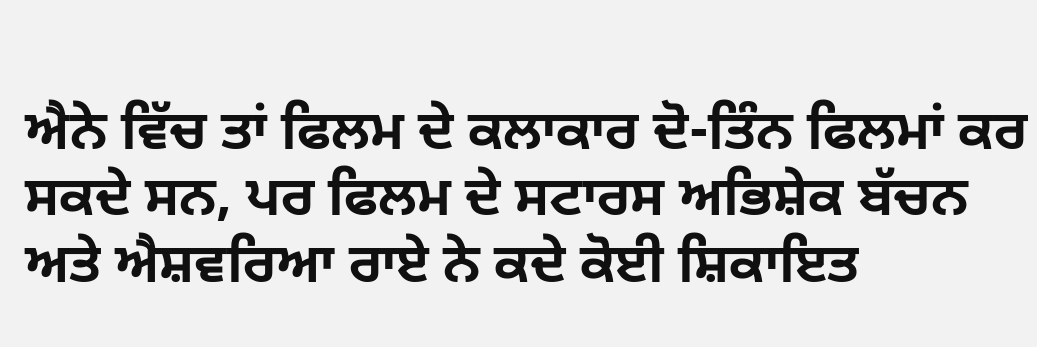ਐਨੇ ਵਿੱਚ ਤਾਂ ਫਿਲਮ ਦੇ ਕਲਾਕਾਰ ਦੋ-ਤਿੰਨ ਫਿਲਮਾਂ ਕਰ ਸਕਦੇ ਸਨ, ਪਰ ਫਿਲਮ ਦੇ ਸਟਾਰਸ ਅਭਿਸ਼ੇਕ ਬੱਚਨ ਅਤੇ ਐਸ਼ਵਰਿਆ ਰਾਏ ਨੇ ਕਦੇ ਕੋਈ ਸ਼ਿਕਾਇਤ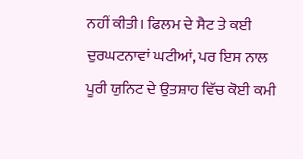ਨਹੀਂ ਕੀਤੀ। ਫਿਲਮ ਦੇ ਸੈਟ ਤੇ ਕਈ ਦੁਰਘਟਨਾਵਾਂ ਘਟੀਆਂ, ਪਰ ਇਸ ਨਾਲ ਪੂਰੀ ਯੁਨਿਟ ਦੇ ਉਤਸ਼ਾਹ ਵਿੱਚ ਕੋਈ ਕਮੀ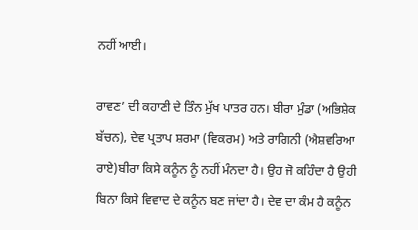ਨਹੀਂ ਆਈ।

ਰਾਵਣ’ ਦੀ ਕਹਾਣੀ ਦੇ ਤਿੰਨ ਮੁੱਖ ਪਾਤਰ ਹਨ। ਬੀਰਾ ਮੁੰਡਾ (ਅਭਿਸ਼ੇਕ ਬੱਚਨ), ਦੇਵ ਪ੍ਰਤਾਪ ਸ਼ਰਮਾ (ਵਿਕਰਮ) ਅਤੇ ਰਾਗਿਨੀ (ਐਸ਼ਵਰਿਆ ਰਾਏ)ਬੀਰਾ ਕਿਸੇ ਕਨੂੰਨ ਨੂੰ ਨਹੀਂ ਮੰਨਦਾ ਹੈ। ਉਹ ਜੋ ਕਹਿੰਦਾ ਹੈ ਉਹੀ ਬਿਨਾ ਕਿਸੇ ਵਿਵਾਦ ਦੇ ਕਨੂੰਨ ਬਣ ਜਾਂਦਾ ਹੈ। ਦੇਵ ਦਾ ਕੰਮ ਹੈ ਕਨੂੰਨ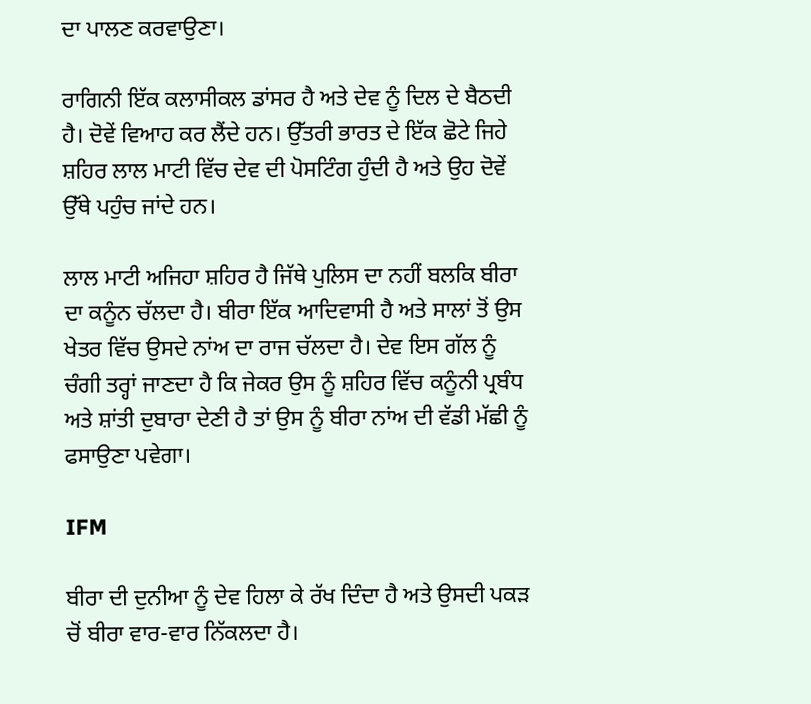ਦਾ ਪਾਲਣ ਕਰਵਾਉਣਾ।

ਰਾਗਿਨੀ ਇੱਕ ਕਲਾਸੀਕਲ ਡਾਂਸਰ ਹੈ ਅਤੇ ਦੇਵ ਨੂੰ ਦਿਲ ਦੇ ਬੈਠਦੀ ਹੈ। ਦੋਵੇਂ ਵਿਆਹ ਕਰ ਲੈਂਦੇ ਹਨ। ਉੱਤਰੀ ਭਾਰਤ ਦੇ ਇੱਕ ਛੋਟੇ ਜਿਹੇ ਸ਼ਹਿਰ ਲਾਲ ਮਾਟੀ ਵਿੱਚ ਦੇਵ ਦੀ ਪੋਸਟਿੰਗ ਹੁੰਦੀ ਹੈ ਅਤੇ ਉਹ ਦੋਵੇਂ ਉੱਥੇ ਪਹੁੰਚ ਜਾਂਦੇ ਹਨ।

ਲਾਲ ਮਾਟੀ ਅਜਿਹਾ ਸ਼ਹਿਰ ਹੈ ਜਿੱਥੇ ਪੁਲਿਸ ਦਾ ਨਹੀਂ ਬਲਕਿ ਬੀਰਾ ਦਾ ਕਨੂੰਨ ਚੱਲਦਾ ਹੈ। ਬੀਰਾ ਇੱਕ ਆਦਿਵਾਸੀ ਹੈ ਅਤੇ ਸਾਲਾਂ ਤੋਂ ਉਸ ਖੇਤਰ ਵਿੱਚ ਉਸਦੇ ਨਾਂਅ ਦਾ ਰਾਜ ਚੱਲਦਾ ਹੈ। ਦੇਵ ਇਸ ਗੱਲ ਨੂੰ ਚੰਗੀ ਤਰ੍ਹਾਂ ਜਾਣਦਾ ਹੈ ਕਿ ਜੇਕਰ ਉਸ ਨੂੰ ਸ਼ਹਿਰ ਵਿੱਚ ਕਨੂੰਨੀ ਪ੍ਰਬੰਧ ਅਤੇ ਸ਼ਾਂਤੀ ਦੁਬਾਰਾ ਦੇਣੀ ਹੈ ਤਾਂ ਉਸ ਨੂੰ ਬੀਰਾ ਨਾਂਅ ਦੀ ਵੱਡੀ ਮੱਛੀ ਨੂੰ ਫਸਾਉਣਾ ਪਵੇਗਾ।

IFM

ਬੀਰਾ ਦੀ ਦੁਨੀਆ ਨੂੰ ਦੇਵ ਹਿਲਾ ਕੇ ਰੱਖ ਦਿੰਦਾ ਹੈ ਅਤੇ ਉਸਦੀ ਪਕੜ ਚੋਂ ਬੀਰਾ ਵਾਰ-ਵਾਰ ਨਿੱਕਲਦਾ ਹੈ।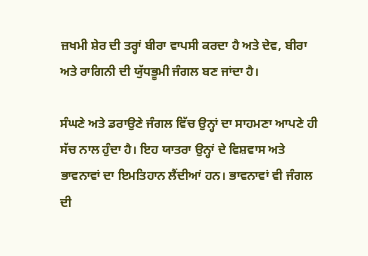ਜ਼ਖਮੀ ਸ਼ੇਰ ਦੀ ਤਰ੍ਹਾਂ ਬੀਰਾ ਵਾਪਸੀ ਕਰਦਾ ਹੈ ਅਤੇ ਦੇਵ, ਬੀਰਾ ਅਤੇ ਰਾਗਿਨੀ ਦੀ ਯੁੱਧਭੂਮੀ ਜੰਗਲ ਬਣ ਜਾਂਦਾ ਹੈ।

ਸੰਘਣੇ ਅਤੇ ਡਰਾਉਣੇ ਜੰਗਲ ਵਿੱਚ ਉਨ੍ਹਾਂ ਦਾ ਸਾਹਮਣਾ ਆਪਣੇ ਹੀ ਸੱਚ ਨਾਲ ਹੁੰਦਾ ਹੈ। ਇਹ ਯਾਤਰਾ ਉਨ੍ਹਾਂ ਦੇ ਵਿਸ਼ਵਾਸ ਅਤੇ ਭਾਵਨਾਵਾਂ ਦਾ ਇਮਤਿਹਾਨ ਲੈਂਦੀਆਂ ਹਨ। ਭਾਵਨਾਵਾਂ ਵੀ ਜੰਗਲ ਦੀ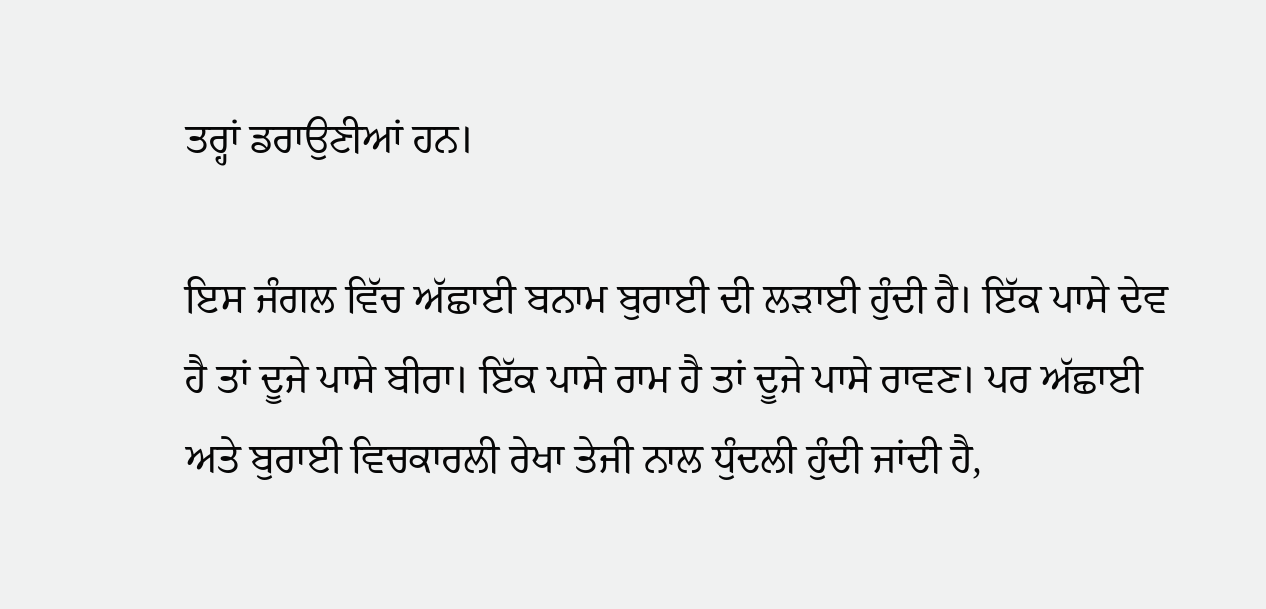ਤਰ੍ਹਾਂ ਡਰਾਉਣੀਆਂ ਹਨ।

ਇਸ ਜੰਗਲ ਵਿੱਚ ਅੱਛਾਈ ਬਨਾਮ ਬੁਰਾਈ ਦੀ ਲੜਾਈ ਹੁੰਦੀ ਹੈ। ਇੱਕ ਪਾਸੇ ਦੇਵ ਹੈ ਤਾਂ ਦੂਜੇ ਪਾਸੇ ਬੀਰਾ। ਇੱਕ ਪਾਸੇ ਰਾਮ ਹੈ ਤਾਂ ਦੂਜੇ ਪਾਸੇ ਰਾਵਣ। ਪਰ ਅੱਛਾਈ ਅਤੇ ਬੁਰਾਈ ਵਿਚਕਾਰਲੀ ਰੇਖਾ ਤੇਜੀ ਨਾਲ ਧੁੰਦਲੀ ਹੁੰਦੀ ਜਾਂਦੀ ਹੈ,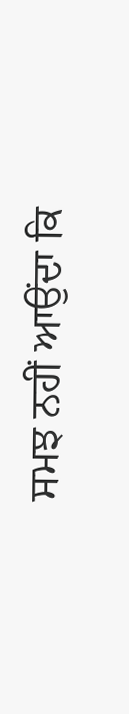ਸਮਝ ਨਹੀਂ ਆਉਂਦਾ ਕਿ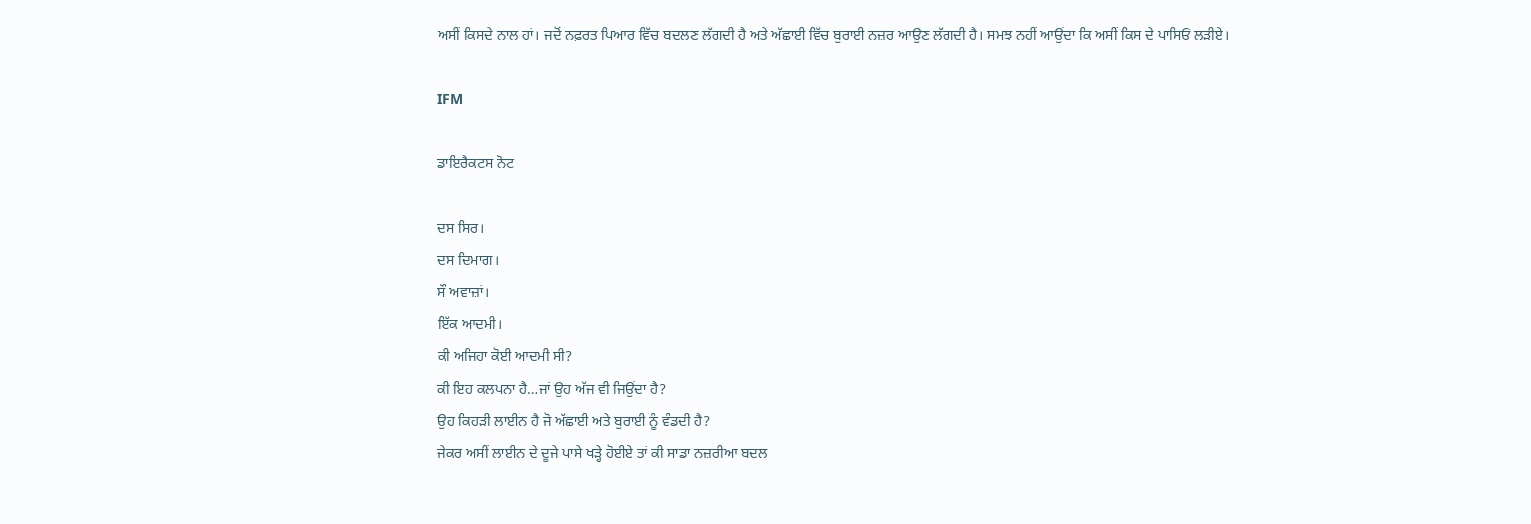ਅਸੀਂ ਕਿਸਦੇ ਨਾਲ ਹਾਂ। ਜਦੋਂ ਨਫ਼ਰਤ ਪਿਆਰ ਵਿੱਚ ਬਦਲਣ ਲੱਗਦੀ ਹੈ ਅਤੇ ਅੱਛਾਈ ਵਿੱਚ ਬੁਰਾਈ ਨਜ਼ਰ ਆਉਣ ਲੱਗਦੀ ਹੈ। ਸਮਝ ਨਹੀਂ ਆਉਂਦਾ ਕਿ ਅਸੀਂ ਕਿਸ ਦੇ ਪਾਸਿਓਂ ਲੜੀਏ।

IFM

ਡਾਇਰੈਕਟਸ ਨੋਟ

ਦਸ ਸਿਰ।
ਦਸ ਦਿਮਾਗ।
ਸੌ ਅਵਾਜ਼ਾਂ।
ਇੱਕ ਆਦਮੀ।
ਕੀ ਅਜਿਹਾ ਕੋਈ ਆਦਮੀ ਸੀ?
ਕੀ ਇਹ ਕਲਪਨਾ ਹੈ…ਜਾਂ ਉਹ ਅੱਜ ਵੀ ਜਿਉਂਦਾ ਹੈ?
ਉਹ ਕਿਹੜੀ ਲਾਈਨ ਹੈ ਜੋ ਅੱਛਾਈ ਅਤੇ ਬੁਰਾਈ ਨੂੰ ਵੰਡਦੀ ਹੈ?
ਜੇਕਰ ਅਸੀਂ ਲਾਈਨ ਦੇ ਦੂਜੇ ਪਾਸੇ ਖੜ੍ਹੇ ਹੋਈਏ ਤਾਂ ਕੀ ਸਾਡਾ ਨਜ਼ਰੀਆ ਬਦਲ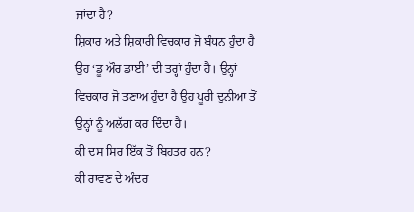ਜਾਂਦਾ ਹੈ?
ਸ਼ਿਕਾਰ ਅਤੇ ਸ਼ਿਕਾਰੀ ਵਿਚਕਾਰ ਜੋ ਬੰਧਨ ਹੁੰਦਾ ਹੈ ਉਹ ‘ਡੂ ਔਰ ਡਾਈ’ ਦੀ ਤਰ੍ਹਾਂ ਹੁੰਦਾ ਹੈ। ਉਨ੍ਹਾਂ ਵਿਚਕਾਰ ਜੋ ਤਣਾਅ ਹੁੰਦਾ ਹੈ ਉਹ ਪੂਰੀ ਦੁਨੀਆ ਤੋਂ ਉਨ੍ਹਾਂ ਨੂੰ ਅਲੱਗ ਕਰ ਦਿੰਦਾ ਹੈ।
ਕੀ ਦਸ ਸਿਰ ਇੱਕ ਤੋਂ ਬਿਹਤਰ ਹਨ?
ਕੀ ਰਾਵਣ ਦੇ ਅੰਦਰ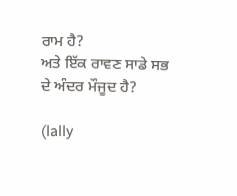ਰਾਮ ਹੈ?
ਅਤੇ ਇੱਕ ਰਾਵਣ ਸਾਡੇ ਸਭ ਦੇ ਅੰਦਰ ਮੌਜੂਦ ਹੈ?

(lally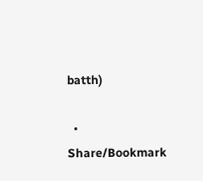batth)

  • Share/Bookmark